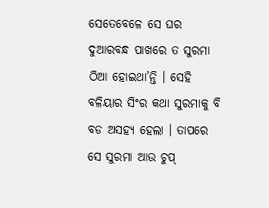ସେତେବେଳେ ସେ ଘର ଦୁଆରବନ୍ଧ ପାଖରେ ତ ସୁରମା ଠିଆ ହୋଇଥା’ନ୍ତି । ସେହି ବଳିୟାର ସିଂର କଥା ସୁରମାକୁ ବି ବଡ ଅସହ୍ୟ ହେଲା । ତାପରେ ସେ ସୁରମା ଆଉ ଚୁପ୍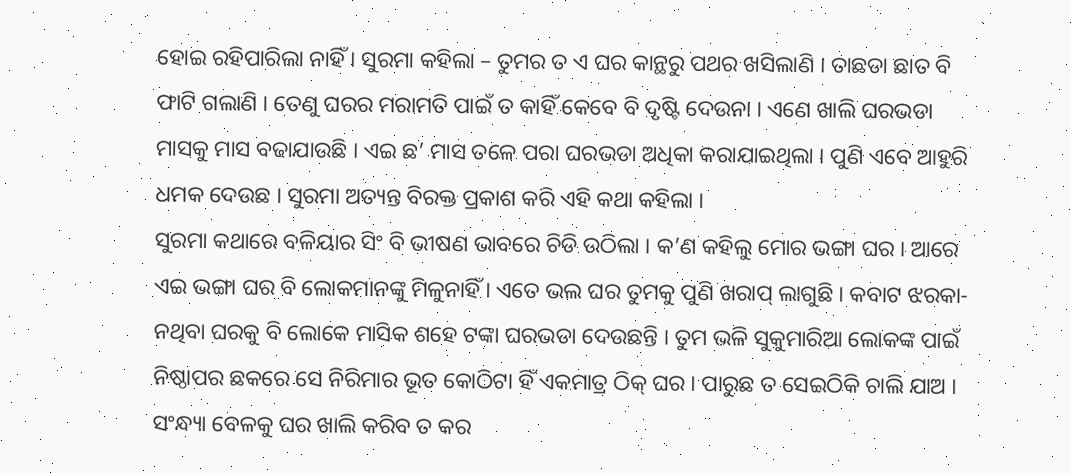ହୋଇ ରହିପାରିଲା ନାହିଁ । ସୁରମା କହିଲା – ତୁମର ତ ଏ ଘର କାନ୍ଥରୁ ପଥର ଖସିଲାଣି । ତାଛଡା ଛାତ ବି ଫାଟି ଗଲାଣି । ତେଣୁ ଘରର ମରାମତି ପାଇଁ ତ କାହିଁ କେବେ ବି ଦୃଷ୍ଟି ଦେଉନା । ଏଣେ ଖାଲି ଘରଭଡା ମାସକୁ ମାସ ବଢାଯାଉଛି । ଏଇ ଛ’ ମାସ ତଳେ ପରା ଘରଭଡା ଅଧିକା କରାଯାଇଥିଲା । ପୁଣି ଏବେ ଆହୁରି ଧମକ ଦେଉଛ । ସୁରମା ଅତ୍ୟନ୍ତ ବିରକ୍ତ ପ୍ରକାଶ କରି ଏହି କଥା କହିଲା ।
ସୁରମା କଥାରେ ବଳିୟାର ସିଂ ବି ଭୀଷଣ ଭାବରେ ଚିଡି ଉଠିଲା । କ’ଣ କହିଲୁ ମୋର ଭଙ୍ଗା ଘର । ଆରେ ଏଇ ଭଙ୍ଗା ଘର ବି ଲୋକମାନଙ୍କୁ ମିଳୁନାହିଁ । ଏତେ ଭଲ ଘର ତୁମକୁ ପୁଣି ଖରାପ୍ ଲାଗୁଛି । କବାଟ ଝରକା-ନଥିବା ଘରକୁ ବି ଲୋକେ ମାସିକ ଶହେ ଟଙ୍କା ଘରଭଡା ଦେଉଛନ୍ତି । ତୁମ ଭଳି ସୁକୁମାରିଆ ଲୋକଙ୍କ ପାଇଁ ନିଷ୍ଠାପର ଛକରେ ସେ ନିରିମାର ଭୂତ କୋଠିଟା ହିଁ ଏକମାତ୍ର ଠିକ୍ ଘର । ପାରୁଛ ତ ସେଇଠିକି ଚାଲି ଯାଅ । ସଂନ୍ଧ୍ୟା ବେଳକୁ ଘର ଖାଲି କରିବ ତ କର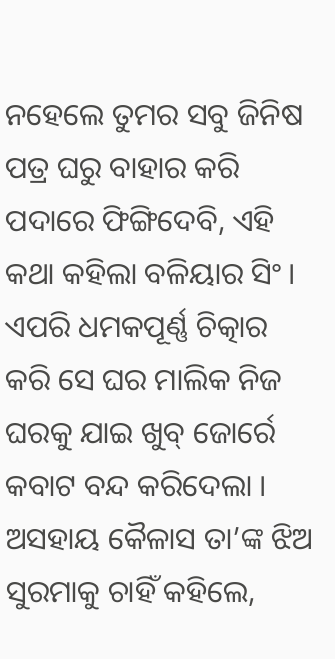ନହେଲେ ତୁମର ସବୁ ଜିନିଷ ପତ୍ର ଘରୁ ବାହାର କରି ପଦାରେ ଫିଙ୍ଗିଦେବି, ଏହି କଥା କହିଲା ବଳିୟାର ସିଂ । ଏପରି ଧମକପୂର୍ଣ୍ଣ ଚିତ୍କାର କରି ସେ ଘର ମାଲିକ ନିଜ ଘରକୁ ଯାଇ ଖୁବ୍ ଜୋର୍ରେ କବାଟ ବନ୍ଦ କରିଦେଲା ।
ଅସହାୟ କୈଳାସ ତା’ଙ୍କ ଝିଅ ସୁରମାକୁ ଚାହିଁ କହିଲେ,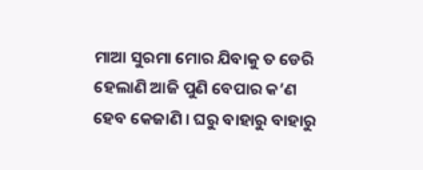ମାଆ ସୁରମା ମୋର ଯିବାକୁ ତ ଡେରି ହେଲାଣି ଆଜି ପୁଣି ବେପାର କ’ଣ ହେବ କେଜାଣି । ଘରୁ ବାହାରୁ ବାହାରୁ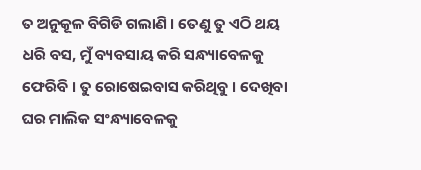ତ ଅନୁକୂଳ ବିଗିଡି ଗଲାଣି । ତେଣୁ ତୁ ଏଠି ଥୟ ଧରି ବସ, ମୁଁ ବ୍ୟବସାୟ କରି ସନ୍ଧ୍ୟାବେଳକୁ ଫେରିବି । ତୁ ରୋଷେଇବାସ କରିଥିବୁ । ଦେଖିବା ଘର ମାଲିକ ସଂନ୍ଧ୍ୟାବେଳକୁ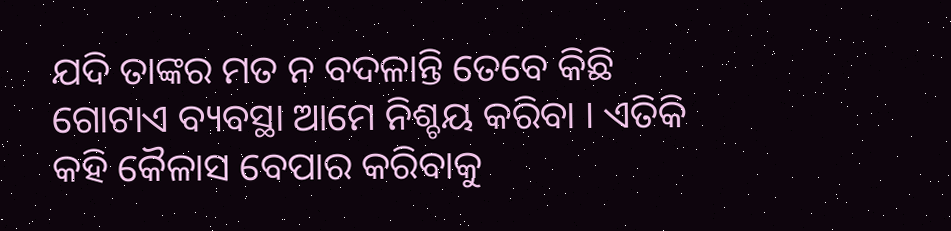ଯଦି ତାଙ୍କର ମତ ନ ବଦଳାନ୍ତି ତେବେ କିଛି ଗୋଟାଏ ବ୍ୟବସ୍ଥା ଆମେ ନିଶ୍ଚୟ କରିବା । ଏତିକି କହି କୈଳାସ ବେପାର କରିବାକୁ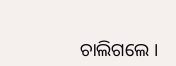ଚାଲିଗଲେ ।